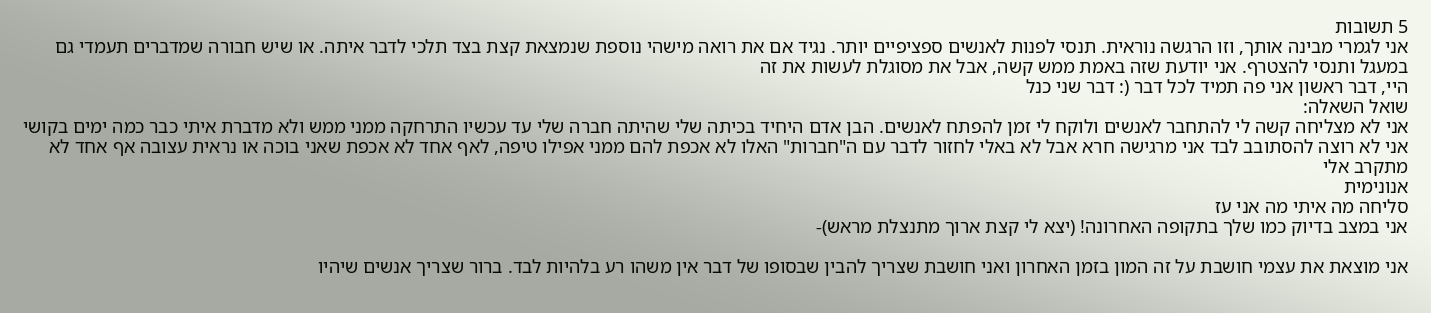5 תשובות
אני לגמרי מבינה אותך, וזו הרגשה נוראית. תנסי לפנות לאנשים ספציפיים יותר. נגיד אם את רואה מישהי נוספת שנמצאת קצת בצד תלכי לדבר איתה. או שיש חבורה שמדברים תעמדי גם במעגל ותנסי להצטרף. אני יודעת שזה באמת ממש קשה, אבל את מסוגלת לעשות את זה
היי, דבר ראשון אני פה תמיד לכל דבר (: דבר שני כנל
שואל השאלה:
אני לא מצליחה קשה לי להתחבר לאנשים ולוקח לי זמן להפתח לאנשים. הבן אדם היחיד בכיתה שלי שהיתה חברה שלי עד עכשיו התרחקה ממני ממש ולא מדברת איתי כבר כמה ימים בקושי
אני לא רוצה להסתובב לבד אני מרגישה חרא אבל לא באלי לחזור לדבר עם ה"חברות" האלו לא אכפת להם ממני אפילו טיפה, לאף אחד לא אכפת שאני בוכה או נראית עצובה אף אחד לא מתקרב אלי
אנונימית
סליחה מה איתי מה אני עז
אני במצב בדיוק כמו שלך בתקופה האחרונה! (יצא לי קצת ארוך מתנצלת מראש)-

אני מוצאת את עצמי חושבת על זה המון בזמן האחרון ואני חושבת שצריך להבין שבסופו של דבר אין משהו רע בלהיות לבד. ברור שצריך אנשים שיהיו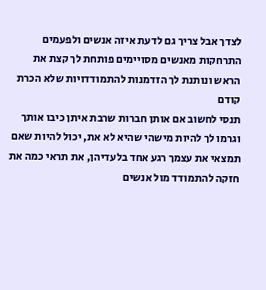לצדך אבל צריך גם לדעת איזה אנשים ולפעמים התרחקות מאנשים מסויימים פותחת לך קצת את הראש ונותנת לך הזדמנות להתמודדויות שלא הכרת קודם
תנסי לחשוב אם אותן חברות שרבת איתן כיבו אותך וגרמו לך להיות מישהי שהיא לא את, יכול להיות שאם תמצאי את עצמך רגע אחד בלעדיהן, את תראי כמה את חזקה להתמודד מול אנשים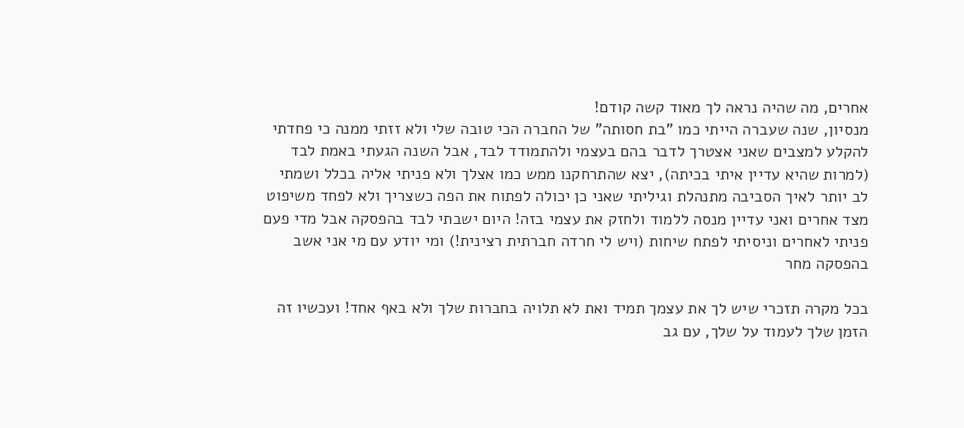אחרים, מה שהיה נראה לך מאוד קשה קודם!
מנסיון, שנה שעברה הייתי כמו "בת חסותה" של החברה הכי טובה שלי ולא זזתי ממנה כי פחדתי להקלע למצבים שאני אצטרך לדבר בהם בעצמי ולהתמודד לבד, אבל השנה הגעתי באמת לבד (למרות שהיא עדיין איתי בכיתה), יצא שהתרחקנו ממש כמו אצלך ולא פניתי אליה בכלל ושמתי לב יותר לאיך הסביבה מתנהלת וגיליתי שאני כן יכולה לפתוח את הפה כשצריך ולא לפחד משיפוט מצד אחרים ואני עדיין מנסה ללמוד ולחזק את עצמי בזה! היום ישבתי לבד בהפסקה אבל מדי פעם פניתי לאחרים וניסיתי לפתח שיחות (ויש לי חרדה חברתית רצינית!) ומי יודע עם מי אני אשב בהפסקה מחר

בכל מקרה תזכרי שיש לך את עצמך תמיד ואת לא תלויה בחברות שלך ולא באף אחד! ועכשיו זה הזמן שלך לעמוד על שלך, עם גב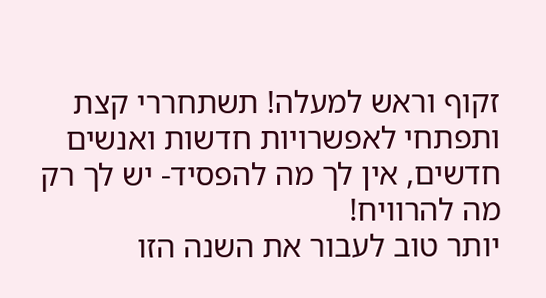זקוף וראש למעלה! תשתחררי קצת ותפתחי לאפשרויות חדשות ואנשים חדשים, אין לך מה להפסיד- יש לך רק מה להרוויח!
יותר טוב לעבור את השנה הזו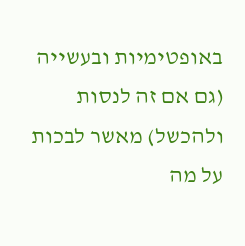באופטימיות ובעשייה (גם אם זה לנסות ולהכשל) מאשר לבכות על מה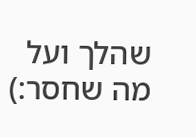שהלך ועל מה שחסר:)